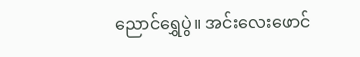ညောင်ရွှေပွဲ။ အင်းလေးဖောင်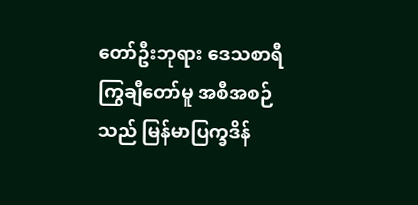တော်ဦးဘုရား ဒေသစာရီ ကြွချီတော်မူ အစီအစဉ်သည် မြန်မာပြက္ခဒိန်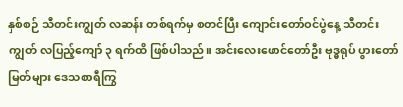နှစ်စဉ် သီတင်းကျွတ် လဆန်း တစ်ရက်မှ စတင်ပြီး ကျောင်းတော်ဝင်ပွဲနေ့ သီတင်းကျွတ် လပြည့်ကျော် ၃ ရက်ထိ ဖြစ်ပါသည်။ အင်းလေးဖောင်တော်ဦး ဗုဒ္ဓရုပ် ပွားတော်မြတ်များ ဒေသစာရီကြွ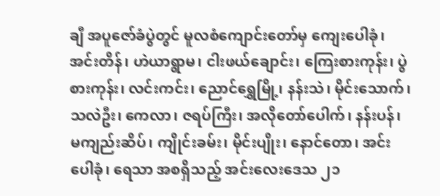ချီ အပူဇော်ခံပွဲတွင် မူလစံကျောင်းတော်မှ ကျေးပေါခုံ၊ အင်းတိန်၊ ဟဲယာရွာမ၊ ငါးဖယ်ချောင်း၊ ကြေးစားကုန်း၊ ပွဲစားကုန်း၊ လင်းကင်း၊ ညောင်ရွှေမြို့၊ နန်းသဲ၊ မိုင်းသောက်၊ သလဲဦး၊ ကေလာ၊ ဇရပ်ကြီး၊ အလိုတော်ပေါက်၊ နန်းပန်၊ မကျည်းဆိပ်၊ ကျိုင်းခမ်း၊ မိုင်းပျိုး၊ နောင်တော၊ အင်းပေါခုံ၊ ရေသာ အစရှိသည့် အင်းလေးဒေသ ၂၁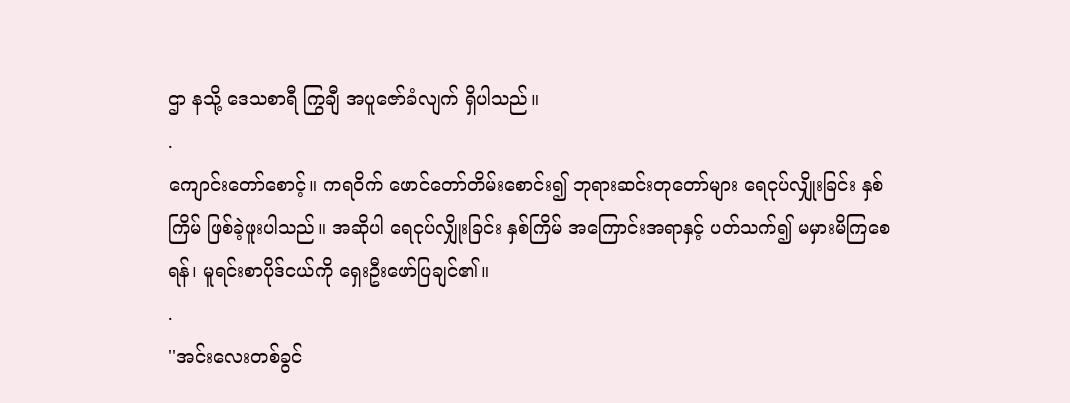ဌာ နသို့ ဒေသစာရီ ကြွချီ အပူဇော်ခံလျက် ရှိပါသည်။
.
ကျောင်းတော်စောင့်။ ကရဝိက် ဖောင်တော်တိမ်းစောင်း၍ ဘုရားဆင်းတုတော်များ ရေငုပ်လျှိုးခြင်း နှစ်ကြိမ် ဖြစ်ခဲ့ဖူးပါသည်။ အဆိုပါ ရေငုပ်လျှိုးခြင်း နှစ်ကြိမ် အကြောင်းအရာနှင့် ပတ်သက်၍ မမှားမိကြစေရန်၊ မူရင်းစာပိုဒ်ငယ်ကို ရှေးဦးဖော်ပြချင်၏။
.
''အင်းလေးတစ်ခွင်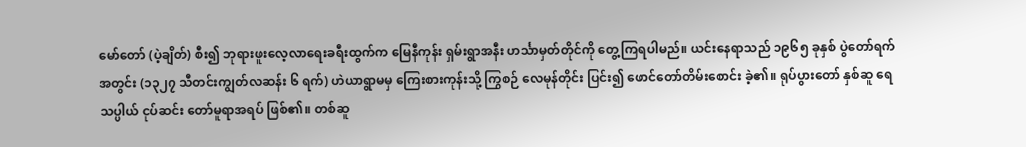မော်တော် (ပဲ့ချိတ်) စီး၍ ဘုရားဖူးလေ့လာရေးခရီးထွက်က မြေနီကုန်း ရှမ်းရွာအနီး ဟင်္သာမှတ်တိုင်ကို တွေ့ကြရပါမည်။ ယင်းနေရာသည် ၁၉၆၅ ခုနှစ် ပွဲတော်ရက်အတွင်း (၁၃၂၇ သီတင်းကျွတ်လဆန်း ၆ ရက်) ဟဲယာရွာမမှ ကြေးစားကုန်းသို့ ကြွစဉ် လေမုန်တိုင်း ပြင်း၍ ဖောင်တော်တိမ်းစောင်း ခဲ့၏။ ရုပ်ပွားတော် နှစ်ဆူ ရေသပ္ပါယ် ငုပ်ဆင်း တော်မူရာအရပ် ဖြစ်၏။ တစ်ဆူ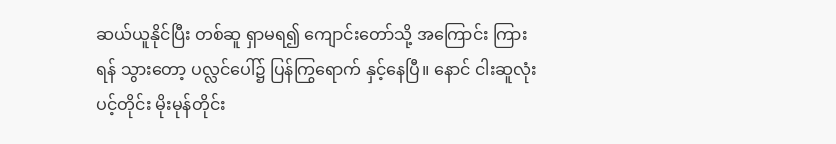ဆယ်ယူနိုင်ပြီး တစ်ဆူ ရှာမရ၍ ကျောင်းတော်သို့ အကြောင်း ကြားရန် သွားတော့ ပလ္လင်ပေါ်၌ ပြန်ကြွရောက် နှင့်နေပြီ။ နောင် ငါးဆူလုံး ပင့်တိုင်း မိုးမုန်တိုင်း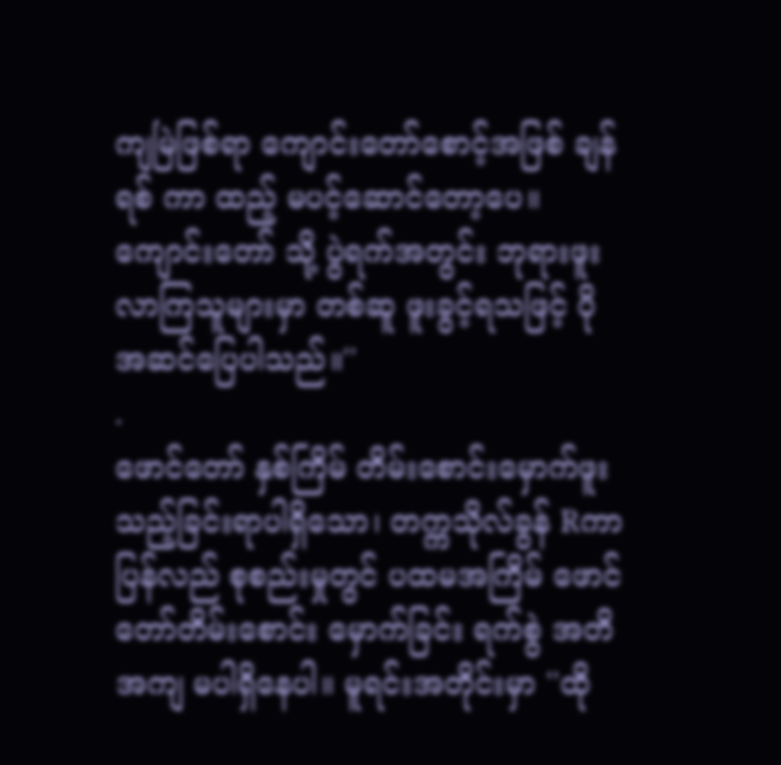ကျမြဲဖြစ်ရာ ကျောင်းတော်စောင့်အဖြစ် ချန်ရစ် ကာ ထည့် မပင့်ဆောင်တော့ပေ။ ကျောင်းတော် သို့ ပွဲရက်အတွင်း ဘုရားဖူးလာကြသူများမှာ တစ်ဆူ ဖူးခွင့်ရသဖြင့် ပို အဆင်ပြေပါသည်။''
.
ဖောင်တော် နှစ်ကြိမ် တိမ်းစောင်းမှောက်ဖူးသည့်ခြင်းရာပါရှိသော၊ တက္ကသိုလ်ခွန် Rကာ ပြန်လည် စုစည်းမှုတွင် ပထမအကြိမ် ဖောင်တော်တိမ်းစောင်း မှောက်ခြင်း ရက်စွဲ အတိအကျ မပါရှိနေပါ။ မူရင်းအတိုင်းမှာ ''ထို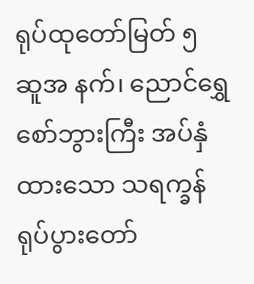ရုပ်ထုတော်မြတ် ၅ ဆူအ နက်၊ ညောင်ရွှေစော်ဘွားကြီး အပ်နှံထားသော သရက္ခန် ရုပ်ပွားတော်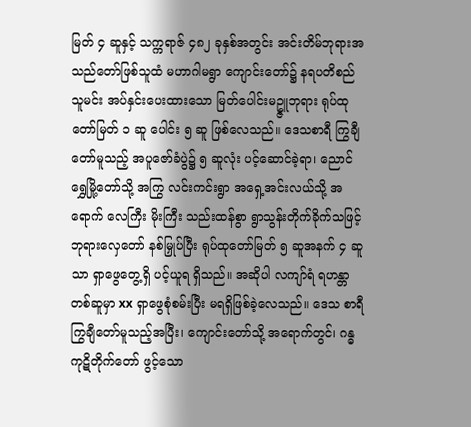မြတ် ၄ ဆူနှင့် သက္ကရာဇ် ၄၈၂ ခုနှစ်အတွင်း အင်းတိမ်ဘုရားအသည်တော်ဖြစ်သူထံ မဟာဂါမရွာ ကျောင်းတော်၌ နရပတိစည်သူမင်း အပ်နှင်းပေးထားသော မြတ်ပေါင်းမဥ္ဇူဘုရား ရုပ်ထုတော်မြတ် ၁ ဆူ ပေါင်း ၅ ဆူ ဖြစ်လေသည်။ ဒေသစာရီ ကြွချီတော်မူသည့် အပူဇော်ခံပွဲ၌ ၅ ဆူလုံး ပင့်ဆောင်ခဲ့ရာ၊ ညောင်ရွှေမြို့တော်သို့ အကြွ လင်းကင်းရွာ အရှေ့အင်းလယ်သို့ အရောက် လေကြီး မိုးကြီး သည်းထန်စွာ ရွာသွန်းတိုက်ခိုက်သဖြင့် ဘုရားလှေတော် နစ်မြှုပ်ပြီး ရုပ်ထုတော်မြတ် ၅ ဆူအနက် ၄ ဆူသာ ရှာဖွေတွေ့ရှိ ပင့်ယူရ ရှိသည်။ အဆိုပါ လကျာ်ရံ ရဟန္တာတစ်ဆူမှာ xx ရှာဖွေစုံစမ်းပြီး မရရှိဖြစ်ခဲ့လေသည်။ ဒေသ စာရီကြွချီတော်မူသည့်အပြီး၊ ကျောင်းတော်သို့ အရောက်တွင်၊ ဂန္ဓကုဋိတိုက်တော် ဖွင့်သော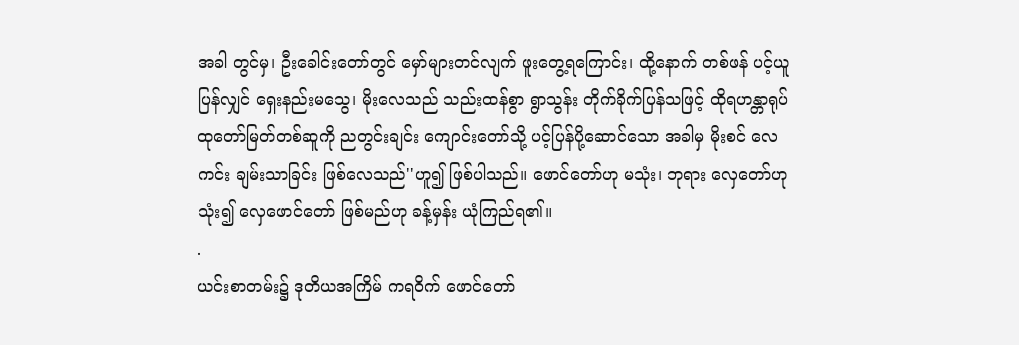အခါ တွင်မှ၊ ဦးခေါင်းတော်တွင် မှော်များတင်လျက် ဖူးတွေ့ရကြောင်း၊ ထို့နောက် တစ်ဖန် ပင့်ယူပြန်လျှင် ရှေးနည်းမသွေ၊ မိုးလေသည် သည်းထန်စွာ ရွာသွန်း တိုက်ခိုက်ပြန်သဖြင့် ထိုရဟန္တာရုပ်ထုတော်မြတ်တစ်ဆူကို ညတွင်းချင်း ကျောင်းတော်သို့ ပင့်ပြန်ပို့ဆောင်သော အခါမှ မိုးစင် လေကင်း ချမ်းသာခြင်း ဖြစ်လေသည်''ဟူ၍ ဖြစ်ပါသည်။ ဖောင်တော်ဟု မသုံး၊ ဘုရား လှေတော်ဟု သုံး၍ လှေဖောင်တော် ဖြစ်မည်ဟု ခန့်မှန်း ယုံကြည်ရ၏။
.
ယင်းစာတမ်း၌ ဒုတိယအကြိမ် ကရဝိက် ဖောင်တော်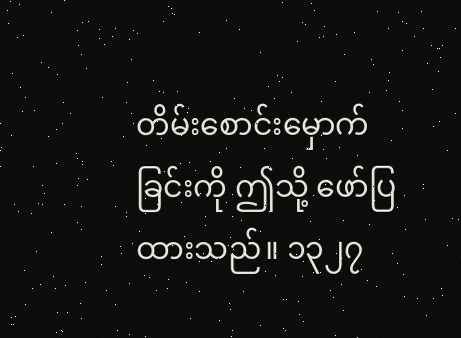တိမ်းစောင်းမှောက်ခြင်းကို ဤသို့ ဖော်ပြထားသည်။ ၁၃၂၇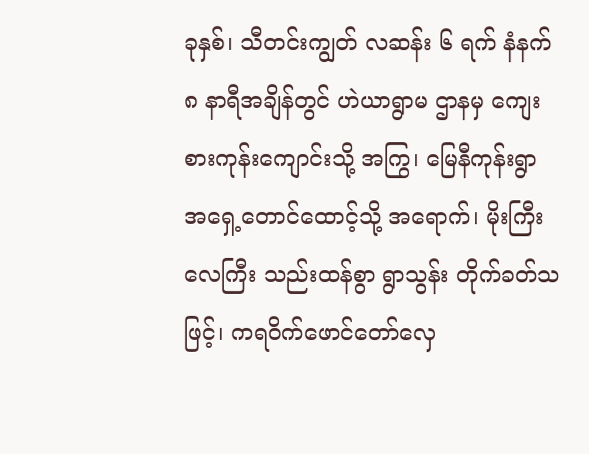ခုနှစ်၊ သီတင်းကျွတ် လဆန်း ၆ ရက် နံနက် ၈ နာရီအချိန်တွင် ဟဲယာရွာမ ဌာနမှ ကျေးစားကုန်းကျောင်းသို့ အကြွ၊ မြေနီကုန်းရွာ အရှေ့တောင်ထောင့်သို့ အရောက်၊ မိုးကြီးလေကြီး သည်းထန်စွာ ရွာသွန်း တိုက်ခတ်သဖြင့်၊ ကရဝိက်ဖောင်တော်လှေ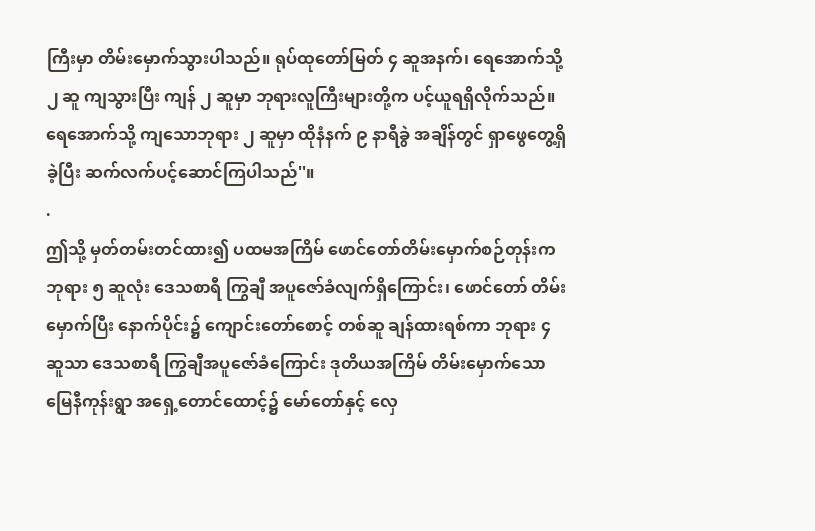ကြီးမှာ တိမ်းမှောက်သွားပါသည်။ ရုပ်ထုတော်မြတ် ၄ ဆူအနက်၊ ရေအောက်သို့ ၂ ဆူ ကျသွားပြီး ကျန် ၂ ဆူမှာ ဘုရားလူကြီးများတို့က ပင့်ယူရရှိလိုက်သည်။ ရေအောက်သို့ ကျသောဘုရား ၂ ဆူမှာ ထိုနံနက် ၉ နာရီခွဲ အချိန်တွင် ရှာဖွေတွေ့ရှိခဲ့ပြီး ဆက်လက်ပင့်ဆောင်ကြပါသည်''။
.
ဤသို့ မှတ်တမ်းတင်ထား၍ ပထမအကြိမ် ဖောင်တော်တိမ်းမှောက်စဉ်တုန်းက ဘုရား ၅ ဆူလုံး ဒေသစာရီ ကြွချီ အပူဇော်ခံလျက်ရှိကြောင်း၊ ဖောင်တော် တိမ်းမှောက်ပြီး နောက်ပိုင်း၌ ကျောင်းတော်စောင့် တစ်ဆူ ချန်ထားရစ်ကာ ဘုရား ၄ ဆူသာ ဒေသစာရီ ကြွချီအပူဇော်ခံကြောင်း ဒုတိယအကြိမ် တိမ်းမှောက်သော မြေနီကုန်းရွာ အရှေ့တောင်ထောင့်၌ မော်တော်နှင့် လှေ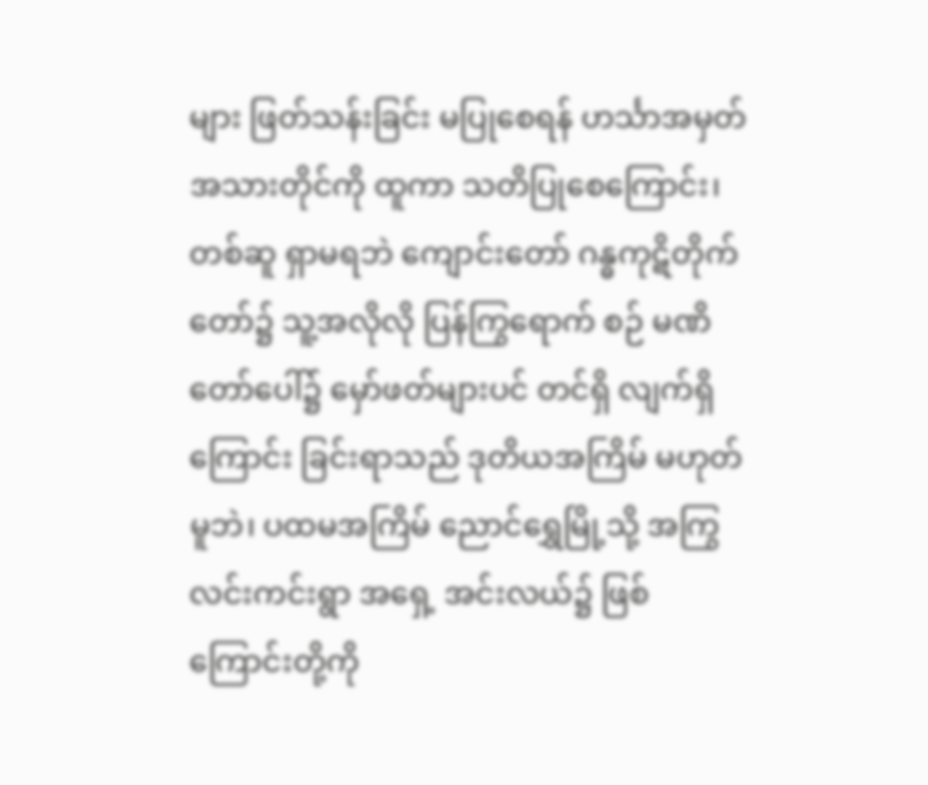များ ဖြတ်သန်းခြင်း မပြုစေရန် ဟင်္သာအမှတ်အသားတိုင်ကို ထူကာ သတိပြုစေကြောင်း၊ တစ်ဆူ ရှာမရဘဲ ကျောင်းတော် ဂန္ဓကုဋိတိုက်တော်၌ သူ့အလိုလို ပြန်ကြွရောက် စဉ် မဏိတော်ပေါ်၌ မှော်ဖတ်များပင် တင်ရှိ လျက်ရှိကြောင်း ခြင်းရာသည် ဒုတိယအကြိမ် မဟုတ်မူဘဲ၊ ပထမအကြိမ် ညောင်ရွှေမြို့သို့ အကြွ လင်းကင်းရွာ အရှေ့ အင်းလယ်၌ ဖြစ် ကြောင်းတို့ကို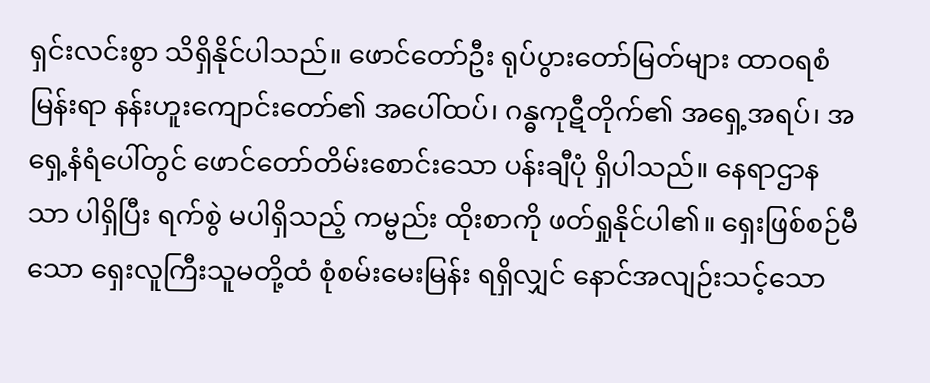ရှင်းလင်းစွာ သိရှိနိုင်ပါသည်။ ဖောင်တော်ဦး ရုပ်ပွားတော်မြတ်များ ထာဝရစံမြန်းရာ နန်းဟူးကျောင်းတော်၏ အပေါ်ထပ်၊ ဂန္ဓကုဋီတိုက်၏ အရှေ့အရပ်၊ အရှေ့နံရံပေါ်တွင် ဖောင်တော်တိမ်းစောင်းသော ပန်းချီပုံ ရှိပါသည်။ နေရာဌာနသာ ပါရှိပြီး ရက်စွဲ မပါရှိသည့် ကမ္ဗည်း ထိုးစာကို ဖတ်ရှုနိုင်ပါ၏။ ရှေးဖြစ်စဉ်မီသော ရှေးလူကြီးသူမတို့ထံ စုံစမ်းမေးမြန်း ရရှိလျှင် နောင်အလျဉ်းသင့်သော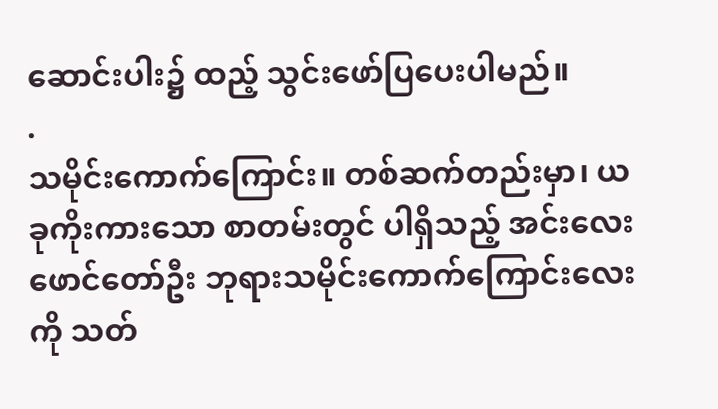ဆောင်းပါး၌ ထည့် သွင်းဖော်ပြပေးပါမည်။
.
သမိုင်းကောက်ကြောင်း။ တစ်ဆက်တည်းမှာ၊ ယခုကိုးကားသော စာတမ်းတွင် ပါရှိသည့် အင်းလေးဖောင်တော်ဦး ဘုရားသမိုင်းကောက်ကြောင်းလေးကို သတ်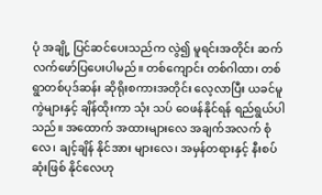ပုံ အချို့ ပြင်ဆင်ပေးသည်က လွဲ၍ မူရင်းအတိုင်း ဆက်လက်ဖော်ပြပေးပါမည်။ တစ်ကျောင်း တစ်ဂါထာ၊ တစ်ရွာတစ်ပုဒ်ဆန်း ဆိုရိုးစကားအတိုင်း လေ့လာပြီး ယခင်မူကွဲများနှင့် ချိန်ထိုးကာ သုံး သပ် ဝေဖန်နိုင်ရန် ရည်ရွယ်ပါသည်။ အထောက် အထားများလေ အချက်အလက် စုံလေ၊ ချင့်ချိန် နိုင်အား များလေ၊ အမှန်တရားနှင့် နီးစပ်ဆုံးဖြစ် နိုင်လေဟု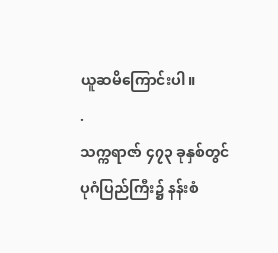ယူဆမိကြောင်းပါ။
.
သက္ကရာဇာ် ၄၇၃ ခုနှစ်တွင် ပုဂံပြည်ကြီး၌ နန်းစံ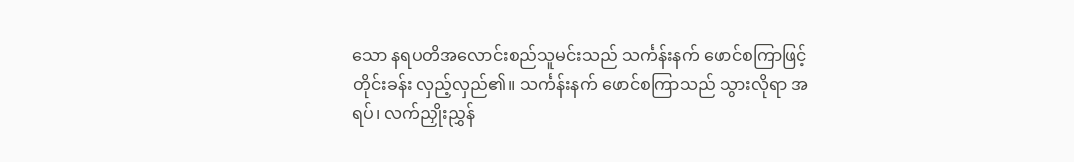သော နရပတိအလောင်းစည်သူမင်းသည် သင်္ကန်းနက် ဖောင်စကြာဖြင့် တိုင်းခန်း လှည့်လှည်၏။ သင်္ကန်းနက် ဖောင်စကြာသည် သွားလိုရာ အရပ်၊ လက်ညှိုးညွှန်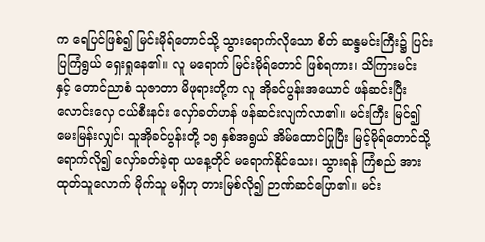က ရေပြင်ဖြစ်၍ မြင်းမိုရ်တောင်သို့ သွားရောက်လိုသော စိတ် ဆန္ဒမင်းကြီး၌ ပြင်းပြကြံရွယ် ရှေးရှုနေ၏။ လူ မရောက် မြင်းမိုရ်တောင် ဖြစ်ရကား၊ သိကြားမင်း နှင့် တောင်ညာစံ သုဇာတာ မိဖုရားတို့က လူ အိုခင်ပွန်းအယောင် ဖန်ဆင်းပြီး လောင်းလှေ ငယ်စီးနင်း လှော်ခတ်ဟန် ဖန်ဆင်းလျက်လာ၏။ မင်းကြီး မြင်၍ မေးမြန်းလျှင်၊ သူအိုခင်ပွန်းတို့ ၁၅ နှစ်အရွယ် အိမ်ထောင်ပြုပြီး မြင့်မိုရ်တောင်သို့ ရောက်လို၍ လှော်ခတ်ခဲ့ရာ ယနေ့တိုင် မရောက်နိုင်သေး၊ သွားရန် ကြံစည် အားထုတ်သူလောက် မိုက်သူ မရှိဟု တားမြစ်လို၍ ဉာဏ်ဆင်ပြော၏။ မင်း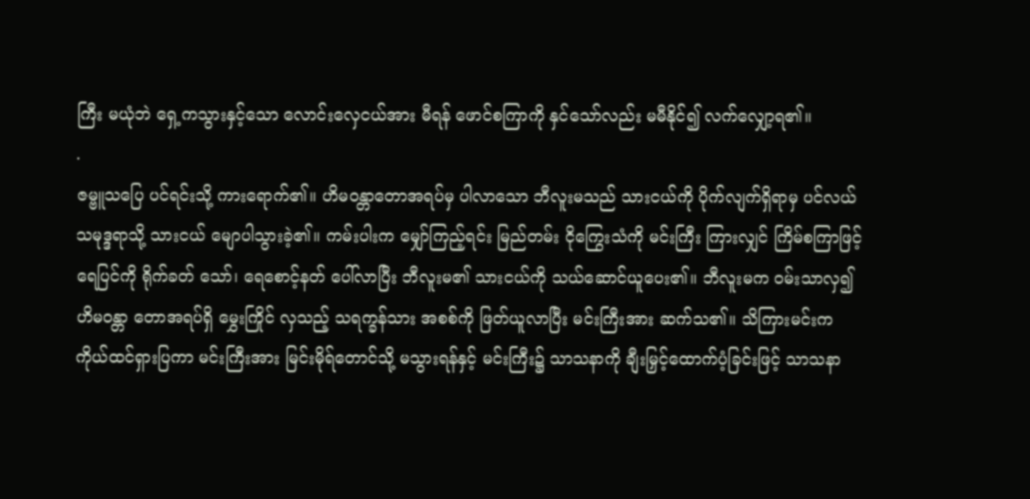ကြီး မယုံဘဲ ရှေ့ကသွားနှင့်သော လောင်းလှေငယ်အား မီရန် ဖောင်စကြာကို နှင်သော်လည်း မမီနိုင်၍ လက်လျှော့ရ၏။
.
ဇမ္ဗူသပြေ ပင်ရင်းသို့ ကားရောက်၏။ ဟိမဝန္တာတောအရပ်မှ ပါလာသော ဘီလူးမသည် သားငယ်ကို ပိုက်လျက်ရှိရာမှ ပင်လယ်သမုဒ္ဒရာသို့ သားငယ် မျောပါသွားခဲ့၏။ ကမ်းပါးက မျှော်ကြည့်ရင်း မြည်တမ်း ငိုကြွေးသံကို မင်းကြီး ကြားလျှင် ကြိမ်စကြာဖြင့် ရေပြင်ကို ရိုက်ခတ် သော်၊ ရေစောင့်နတ် ပေါ်လာပြီး ဘီလူးမ၏ သားငယ်ကို သယ်ဆောင်ယူပေး၏။ ဘီလူးမက ဝမ်းသာလှ၍ ဟိမဝန္တာ တောအရပ်ရှိ မွှေးကြိုင် လှသည့် သရက္ခန်သား အစစ်ကို ဖြတ်ယူလာပြီး မင်းကြီးအား ဆက်သ၏။ သိကြားမင်းက ကိုယ်ထင်ရှားပြကာ မင်းကြီးအား မြင်းမိုရ်တောင်သို့ မသွားရန်နှင့် မင်းကြီး၌ သာသနာကို ချီးမြှင့်ထောက်ပံ့ခြင်းဖြင့် သာသနာ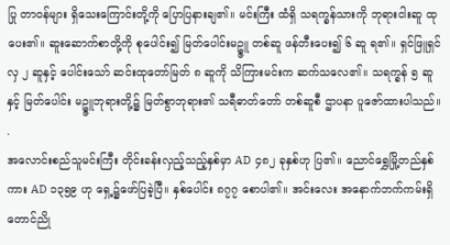ပြု တာဝန်များ ရှိသေးကြောင်းတို့ကို ပြောပြနားချ၏။ မင်းကြီး ထံရှိ သရက္ခန်သားကို ဘုရားငါးဆူ ထုပေး၏။ ဆူးဆောက်စာတို့ကို စုပေါင်း၍ မြတ်ပေါင်းမဥ္ဇူ တစ်ဆူ ဖန်တီးပေး၍ ၆ ဆူ ရ၏။ ရှင်ဖြူရှင်လှ ၂ ဆူနှင့် ပေါင်းသော် ဆင်းထုတော်မြတ် ၈ ဆူကို သိကြားမင်းက ဆက်သလေ၏။ သရက္ခန် ၅ ဆူနှင့် မြတ်ပေါင်း မဥ္ဇူဘုရားတို့၌ မြတ်စွာဘုရား၏ သရီဓာတ်တော် တစ်ဆူစီ ဌာပနာ ပူဇော်ထားပါသည်။
.
အလောင်းစည်သူမင်းကြီး တိုင်းခန်းလှည့်သည့်နှစ်မှာ AD ၄၈၂ ခုနှစ်ဟု ပြ၏။ ညောင်ရွှေမြို့တည်နှစ်ကား AD ၁၃၅၉ ဟု ရှေ့၌ဖော်ပြခဲ့ပြီ။ နှစ်ပေါင်း ၈၇၇ စောပါ၏။ အင်းလေး အနောက်ဘက်ကမ်းရှိ တောင်ညို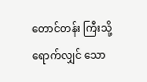တောင်တန်း ကြီးသို့ ရောက်လျှင် သော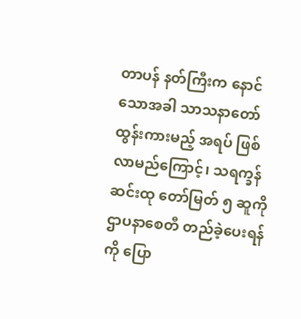တာပန် နတ်ကြီးက နောင်သောအခါ သာသနာတော် ထွန်းကားမည့် အရပ် ဖြစ်လာမည်ကြောင့်၊ သရက္ခန်ဆင်းထု တော်မြတ် ၅ ဆူကို ဌာပနာစေတီ တည်ခဲ့ပေးရန်ကို ပြော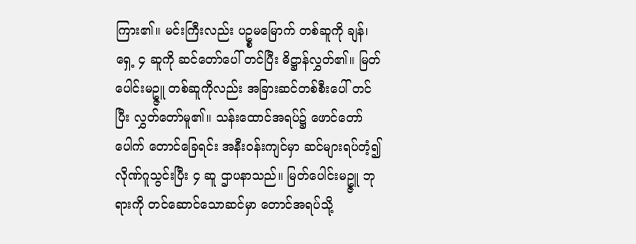ကြား၏။ မင်းကြီးလည်း ပဥ္စမမြောက် တစ်ဆူကို ချန်၊ ရှေ့ ၄ ဆူကို ဆင်တော်ပေါ် တင်ပြီး ဓိဋ္ဌာန်လွှတ်၏။ မြတ်ပေါင်းမဥ္ဇူ တစ်ဆူကိုလည်း အခြားဆင်တစ်စီးပေါ် တင်ပြီး လွှတ်တော်မူ၏။ သန်းထောင်အရပ်၌ ဖောင်တော် ပေါက် တောင်ခြေရင်း အနီးဝန်းကျင်မှာ ဆင်များရပ်တံ့၍ လိုဏ်ဂူသွင်းပြီး ၄ ဆူ ဌာပနာသည်။ မြတ်ပေါင်းမဥ္ဇူ ဘုရားကို တင်ဆောင်သောဆင်မှာ တောင်အရပ်သို့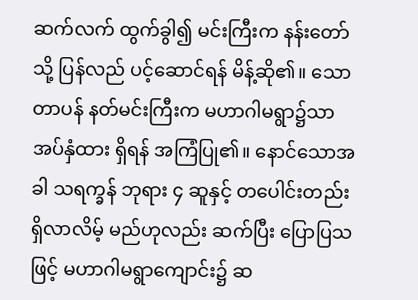ဆက်လက် ထွက်ခွါ၍ မင်းကြီးက နန်းတော်သို့ ပြန်လည် ပင့်ဆောင်ရန် မိန့်ဆို၏။ သောတာပန် နတ်မင်းကြီးက မဟာဂါမရွာ၌သာ အပ်နှံထား ရှိရန် အကြံပြု၏။ နောင်သောအခါ သရက္ခန် ဘုရား ၄ ဆူနှင့် တပေါင်းတည်း ရှိလာလိမ့် မည်ဟုလည်း ဆက်ပြီး ပြောပြသဖြင့် မဟာဂါမရွာကျောင်း၌ ဆ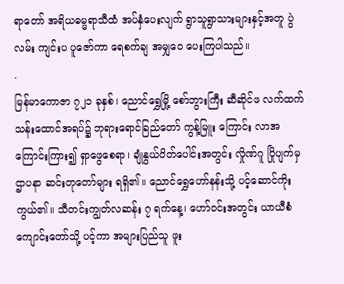ရာတော် အရိယဓမ္မရာသီထံ အပ်နှံပေးလျက် ရွာသူရွာသားများနှင့်အတူ ပွဲလမ်း ကျင်းပ ပူဇော်ကာ ရေစက်ချ အမျှဝေ ပေးကြပါသည်။
.
မြန်မာကောဇာ ၇၂၁ ခုနှစ်၊ ညောင်ရွှေမြို့ စော်ဘွားကြီး ဆီဆိုင်ဖ လက်ထက် သန်းထောင်အရပ်၌ ဘုရားရောင်ခြည်တော် ကွန့်မြူး ကြောင်း လာအကြောင်းကြား၍ ရှာဖွေစေရာ၊ ချုံနွယ်ပိတ်ပေါင်းအတွင်း လှိုဏ်ဂူ ပြိုပျက်မှ ဌာပနာ ဆင်းတုတော်များ ရရှိ၏။ ညောင်ရွှေဟော်နန်းသို့ ပင့်ဆောင်ကိုးကွယ်၏။ သီတင်းကျွတ်လဆန်း ၇ ရက်နေ့၊ ဟော်ဝင်းအတွင်း ယာယီစံကျောင်းတော်သို့ ပင့်ကာ အများပြည်သူ ဖူး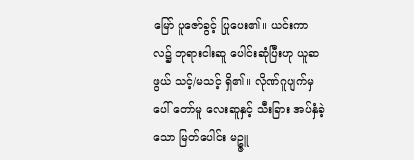မြော် ပူဇော်ခွင့် ပြုပေး၏။ ယင်းကာလ၌ ဘုရားငါးဆူ ပေါင်းဆုံပြီးဟု ယူဆဖွယ် သင့်/မသင့် ရှိ၏။ လိုဏ်ဂူပျက်မှ ပေါ် တော်မူ လေးဆူနှင့် သီးခြား အပ်နှံခဲ့သော မြတ်ပေါင်း မဥ္ဇူ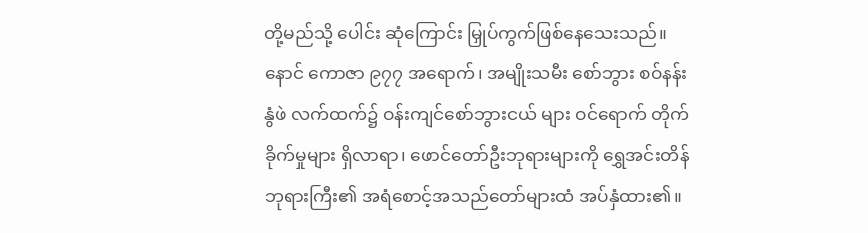တို့မည်သို့ ပေါင်း ဆုံကြောင်း မြှုပ်ကွက်ဖြစ်နေသေးသည်။ နောင် ကောဇာ ၉၇၇ အရောက်၊ အမျိုးသမီး စော်ဘွား စဝ်နန်းနွံဖဲ လက်ထက်၌ ဝန်းကျင်စော်ဘွားငယ် များ ဝင်ရောက် တိုက်ခိုက်မှုများ ရှိလာရာ၊ ဖောင်တော်ဦးဘုရားများကို ရွှေအင်းတိန် ဘုရားကြီး၏ အရံစောင့်အသည်တော်များထံ အပ်နှံထား၏။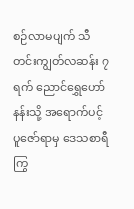စဉ်လာမပျက် သီတင်းကျွတ်လဆန်း ၇ ရက် ညောင်ရွှေဟော်နန်းသို့ အရောက်ပင့် ပူဇော်ရာမှ ဒေသစာရီ ကြွ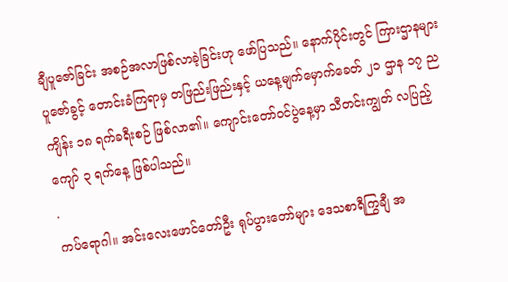ချီပူဇော်ခြင်း အစဉ်အလာဖြစ်လာခဲ့ခြင်းဟု ဖော်ပြသည်။ နောက်ပိုင်းတွင် ကြားဌာနများ ပူဇော်ခွင့် တောင်းခံကြရာမှ တဖြည်းဖြည်းနှင့် ယနေ့မျက်မှောက်ခေတ် ၂၁ ဌာန ၁၇ ည ကျိန်း ၁၈ ရက်ခရီးစဉ် ဖြစ်လာ၏။ ကျောင်းတော်ဝင်ပွဲနေ့မှာ သီတင်းကျွတ် လပြည့်ကျော် ၃ ရက်နေ့ ဖြစ်ပါသည်။
.
ကပ်ရောဂါ။ အင်းလေးဖောင်တော်ဦး ရုပ်ပွားတော်များ ဒေသစာရီကြွချီ အ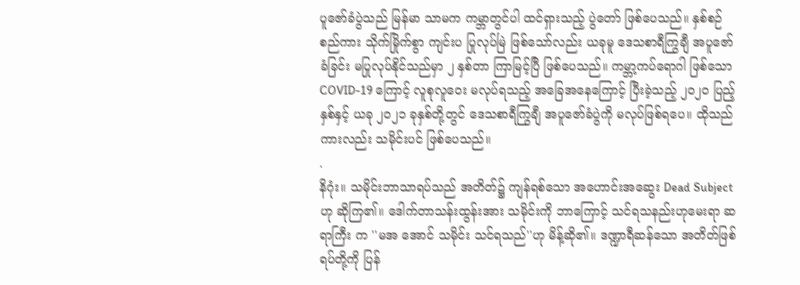ပူဇော်ခံပွဲသည် မြန်မာ သာမက ကမ္ဘာတွင်ပါ ထင်ရှားသည့် ပွဲတော် ဖြစ်ပေသည်။ နှစ်စဉ် စည်ကား သိုက်မြိုက်စွာ ကျင်းပ ပြုလုပ်မြဲ ဖြစ်သော်လည်း ယခုမူ ဒေသစာရီကြွချီ အပူဇော်ခံခြင်း မပြုလုပ်နိုင်သည်မှာ ၂ နှစ်တာ ကြာမြင့်ပြီ ဖြစ်ပေသည်။ ကမ္ဘာ့ကပ်ရောဂါ ဖြစ်သော COVID-19 ကြောင့် လူစုလူဝေး မလုပ်ရသည့် အခြေအနေကြောင့် ပြီးခဲ့သည့် ၂၀၂၀ ပြည့်နှစ်နှင့် ယခု ၂၀၂၁ ခုနှစ်တို့တွင် ဒေသစာရီကြွချီ အပူဇော်ခံပွဲကို မလုပ်ဖြစ်ရပေ။ ထိုသည်ကားလည်း သမိုင်းပင် ဖြစ်ပေသည်။
.
နိဂုံး။ သမိုင်းဘာသာရပ်သည် အတိတ်၌ ကျန်ရစ်သော အဟောင်းအဆွေး Dead Subject ဟု ဆိုကြ၏။ ဒေါက်တာသန်းထွန်းအား သမိုင်းကို ဘာကြောင့် သင်ရသနည်းဟုမေးရာ ဆရာကြီး က ''မအ အောင် သမိုင်း သင်ရသည်''ဟု မိန့်ဆို၏။ ဒဏ္ဍာရီဆန်သော အတိတ်ဖြစ်ရပ်တို့ကို ပြန်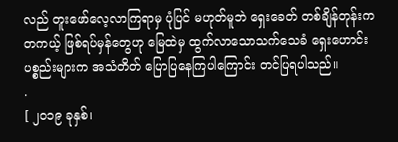လည် တူးဖော်လေ့လာကြရာမှ ပုံပြင် မဟုတ်မူဘဲ ရှေးခေတ် တစ်ချိန်တုန်းက တကယ့် ဖြစ်ရပ်မှန်တွေဟု မြေထဲမှ ထွက်လာသောသက်သေခံ ရှေးဟောင်းပစ္စည်းများက အသံတိတ် ပြောပြနေကြပါကြောင်း တင်ပြရပါသည်။
.
[ ၂၀၁၉ ခုနှစ်၊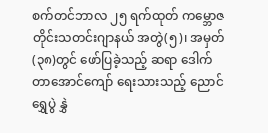စက်တင်ဘာလ ၂၅ ရက်ထုတ် ကမ္ဘောဇတိုင်းသတင်းဂျာနယ် အတွဲ(၅)၊ အမှတ်(၃၈)တွင် ဖော်ပြခဲ့သည့် ဆရာ ဒေါက်တာအောင်ကျော် ရေးသားသည့် ညောင်ရွှေပွဲ နွှဲ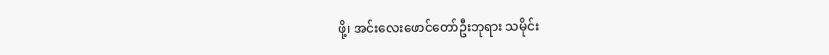ဖို့၊ အင်းလေးဖောင်တော်ဦးဘုရား သမိုင်း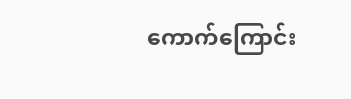ကောက်ကြောင်း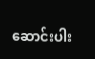ဆောင်းပါး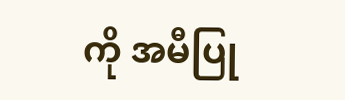ကို အမီပြု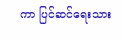ကာ ပြင်ဆင်ရေးသား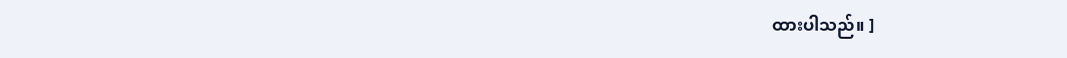ထားပါသည်။ ]